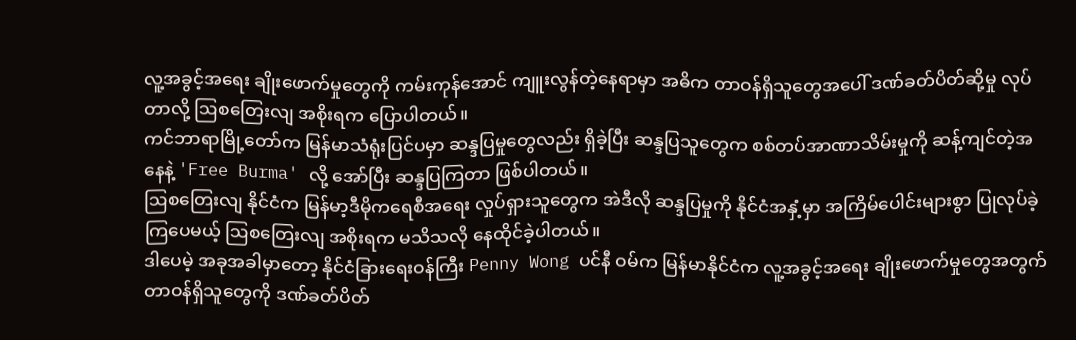လူ့အခွင့်အရေး ချိုးဖောက်မှုတွေကို ကမ်းကုန်အောင် ကျူးလွန်တဲ့နေရာမှာ အဓိက တာဝန်ရှိသူတွေအပေါ် ဒဏ်ခတ်ပိတ်ဆို့မှု လုပ်တာလို့ ဩစတြေးလျ အစိုးရက ပြောပါတယ်။
ကင်ဘာရာမြို့တော်က မြန်မာသံရုံးပြင်ပမှာ ဆန္ဒပြမှုတွေလည်း ရှိခဲ့ပြီး ဆန္ဒပြသူတွေက စစ်တပ်အာဏာသိမ်းမှုကို ဆန့်ကျင်တဲ့အနေနဲ့ 'Free Burma' လို့ အော်ပြီး ဆန္ဒပြကြတာ ဖြစ်ပါတယ်။
ဩစတြေးလျ နိုင်ငံက မြန်မာ့ဒီမိုကရေစီအရေး လှုပ်ရှားသူတွေက အဲဒီလို ဆန္ဒပြမှုကို နိုင်ငံအနှံ့မှာ အကြိမ်ပေါင်းများစွာ ပြုလုပ်ခဲ့ကြပေမယ့် ဩစတြေးလျ အစိုးရက မသိသလို နေထိုင်ခဲ့ပါတယ်။
ဒါပေမဲ့ အခုအခါမှာတော့ နိုင်ငံခြားရေးဝန်ကြီး Penny Wong ပင်နီ ဝမ်က မြန်မာနိုင်ငံက လူ့အခွင့်အရေး ချိုးဖောက်မှုတွေအတွက် တာဝန်ရှိသူတွေကို ဒဏ်ခတ်ပိတ်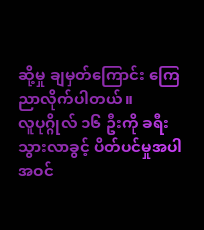ဆို့မှု ချမှတ်ကြောင်း ကြေညာလိုက်ပါတယ်။
လူပုဂ္ဂိုလ် ၁၆ ဦးကို ခရီးသွားလာခွင့် ပိတ်ပင်မှုအပါအဝင်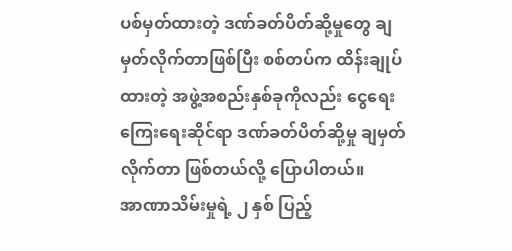ပစ်မှတ်ထားတဲ့ ဒဏ်ခတ်ပိတ်ဆို့မှုတွေ ချမှတ်လိုက်တာဖြစ်ပြီး စစ်တပ်က ထိန်းချုပ်ထားတဲ့ အဖွဲ့အစည်းနှစ်ခုကိုလည်း ငွေရေးကြေးရေးဆိုင်ရာ ဒဏ်ခတ်ပိတ်ဆို့မှု ချမှတ်လိုက်တာ ဖြစ်တယ်လို့ ပြောပါတယ်။
အာဏာသိမ်းမှုရဲ့ ၂ နှစ် ပြည့်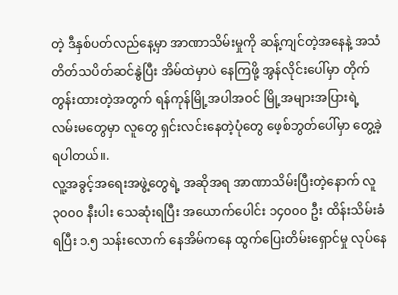တဲ့ ဒီနှစ်ပတ်လည်နေ့မှာ အာဏာသိမ်းမှုကို ဆန့်ကျင်တဲ့အနေနဲ့ အသံတိတ်သပိတ်ဆင်နွဲပြီး အိမ်ထဲမှာပဲ နေကြဖို့ အွန်လိုင်းပေါ်မှာ တိုက်တွန်းထားတဲ့အတွက် ရန်ကုန်မြို့အပါအဝင် မြို့အများအပြားရဲ့ လမ်းမတွေမှာ လူတွေ ရှင်းလင်းနေတဲ့ပုံတွေ ဖေ့စ်ဘွတ်ပေါ်မှာ တွေ့ခဲ့ရပါတယ်။.
လူ့အခွင့်အရေးအဖွဲ့တွေရဲ့ အဆိုအရ အာဏာသိမ်းပြီးတဲ့နောက် လူ ၃၀၀၀ နီးပါး သေဆုံးရပြီး အယောက်ပေါင်း ၁၄၀၀၀ ဦး ထိန်းသိမ်းခံရပြီး ၁.၅ သန်းလောက် နေအိမ်ကနေ ထွက်ပြေးတိမ်းရှောင်မှု လုပ်နေ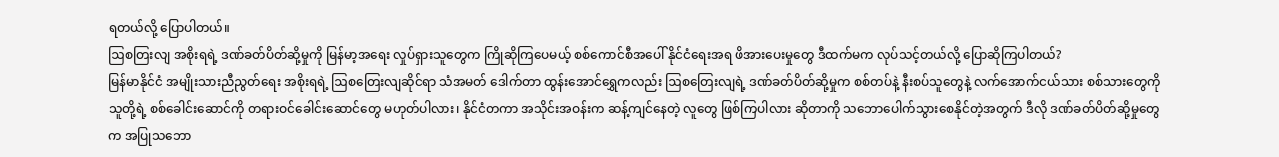ရတယ်လို့ ပြောပါတယ်။
ဩစတြးလျ အစိုးရရဲ့ ဒဏ်ခတ်ပိတ်ဆို့မှုကို မြန်မာ့အရေး လှုပ်ရှားသူတွေက ကြိုဆိုကြပေမယ့် စစ်ကောင်စီအပေါ် နိုင်ငံရေးအရ ဖိအားပေးမှုတွေ ဒီထက်မက လုပ်သင့်တယ်လို့ ပြောဆိုကြပါတယ်?
မြန်မာနိုင်ငံ အမျိုးသားညီညွတ်ရေး အစိုးရရဲ့ ဩစတြေးလျဆိုင်ရာ သံအမတ် ဒေါက်တာ ထွန်းအောင်ရွှေကလည်း ဩစတြေးလျရဲ့ ဒဏ်ခတ်ပိတ်ဆို့မှုက စစ်တပ်နဲ့ နီးစပ်သူတွေနဲ့ လက်အောက်ငယ်သား စစ်သားတွေကို သူတို့ရဲ့ စစ်ခေါင်းဆောင်ကို တရားဝင်ခေါင်းဆောင်တွေ မဟုတ်ပါလား၊ နိုင်ငံတကာ အသိုင်းအဝန်းက ဆန့်ကျင်နေတဲ့ လူတွေ ဖြစ်ကြပါလား ဆိုတာကို သဘောပေါက်သွားစေနိုင်တဲ့အတွက် ဒီလို ဒဏ်ခတ်ပိတ်ဆို့မှုတွေက အပြုသဘော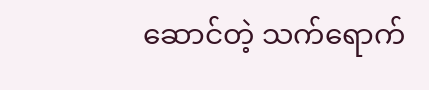ဆောင်တဲ့ သက်ရောက်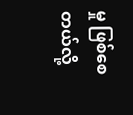မှု ဖြစ်စေတယ်လို့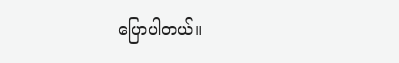ပြောပါတယ်။